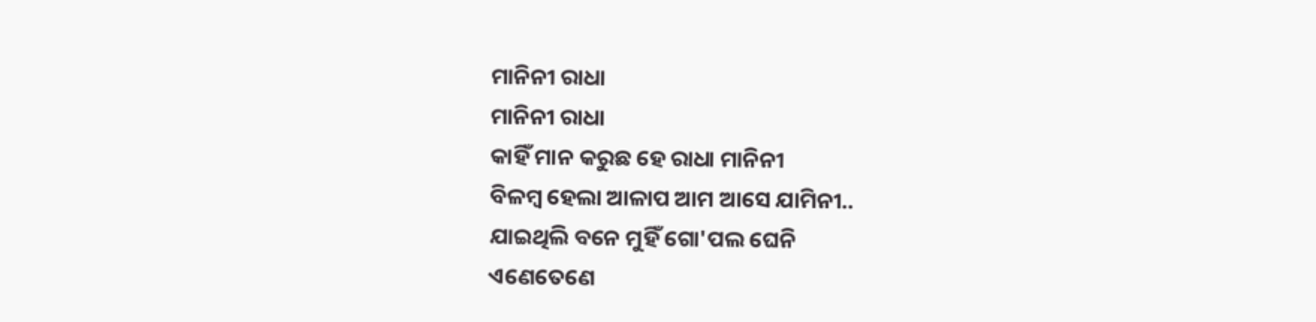ମାନିନୀ ରାଧା
ମାନିନୀ ରାଧା
କାହିଁ ମାନ କରୁଛ ହେ ରାଧା ମାନିନୀ
ବିଳମ୍ବ ହେଲା ଆଳାପ ଆମ ଆସେ ଯାମିନୀ..
ଯାଇଥିଲି ବନେ ମୁହିଁ ଗୋ'ପଲ ଘେନି
ଏଣେତେଣେ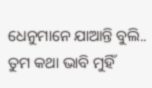ଧେନୁମାନେ ଯାଆନ୍ତି ବୁଲି..
ତୁମ କଥା ଭାବି ମୁହିଁ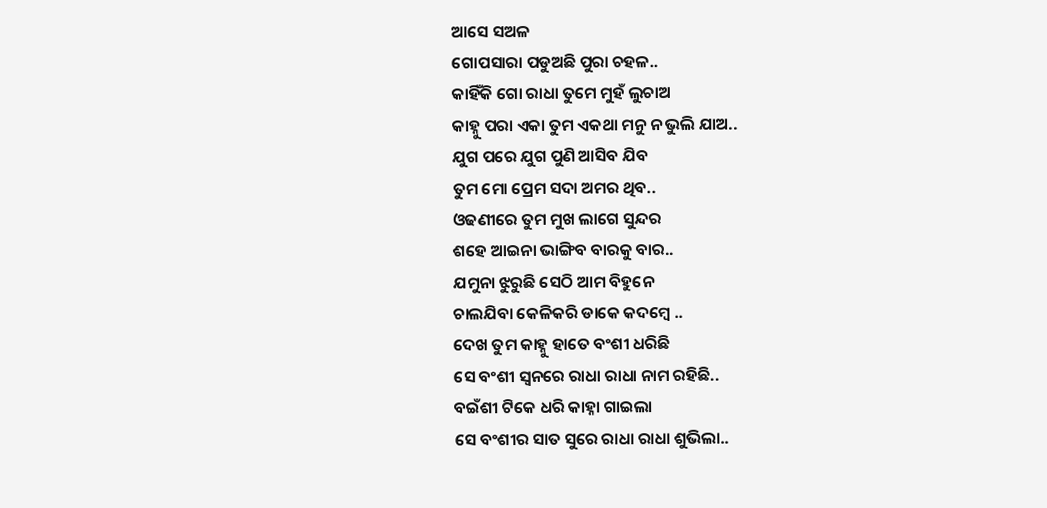ଆସେ ସଅଳ
ଗୋପସାରା ପଡୁଅଛି ପୁରା ଚହଳ..
କାହିଁକି ଗୋ ରାଧା ତୁମେ ମୁହଁ ଲୁଚାଅ
କାହ୍ନୁ ପରା ଏକା ତୁମ ଏକଥା ମନୁ ନ ଭୁଲି ଯାଅ..
ଯୁଗ ପରେ ଯୁଗ ପୁଣି ଆସିବ ଯିବ
ତୁମ ମୋ ପ୍ରେମ ସଦା ଅମର ଥିବ..
ଓଢଣୀରେ ତୁମ ମୁଖ ଲାଗେ ସୁନ୍ଦର
ଶହେ ଆଇନା ଭାଙ୍ଗିବ ବାରକୁ ବାର..
ଯମୁନା ଝୁରୁଛି ସେଠି ଆମ ବିହୁନେ
ଚାଲଯିବା କେଳିକରି ଡାକେ କଦମ୍ବେ ..
ଦେଖ ତୁମ କାହ୍ନୁ ହାତେ ବଂଶୀ ଧରିଛି
ସେ ବଂଶୀ ସ୍ଵନରେ ରାଧା ରାଧା ନାମ ରହିଛି..
ବଇଁଶୀ ଟିକେ ଧରି କାହ୍ନା ଗାଇଲା
ସେ ବଂଶୀର ସାତ ସୁରେ ରାଧା ରାଧା ଶୁଭିଲା..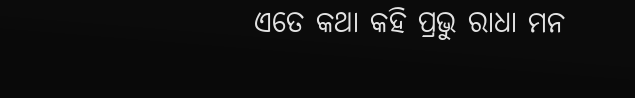ଏତେ କଥା କହି ପ୍ରଭୁ ରାଧା ମନ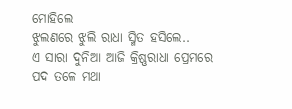ମୋହିଲେ
ଝୁଲଣରେ ଝୁଲି ରାଧା ସ୍ମିତ ହସିଲେ..
ଏ ସାରା ଦୁନିଆ ଆଜି କ୍ରିଷ୍ଣରାଧା ପ୍ରେମରେ
ପଦ ତଳେ ମଥା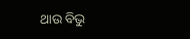ଥାଉ ବିଭୁ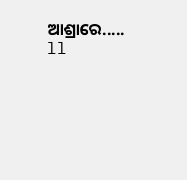ଆଶ୍ରାରେ..... ll